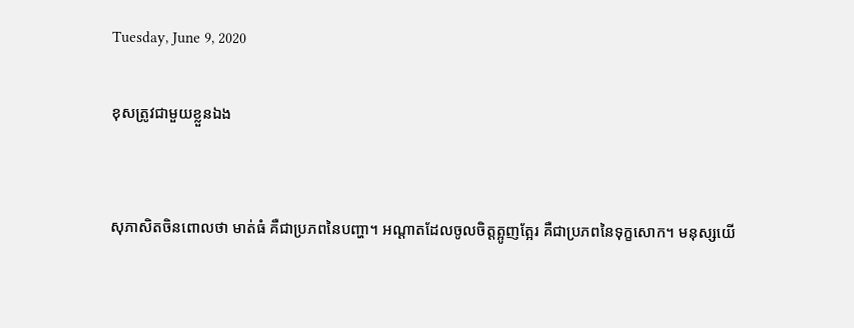Tuesday, June 9, 2020

ខុសត្រូវជាមួយខ្លួនឯង


សុភាសិតចិនពោលថា មាត់ធំ គឺជាប្រភពនៃបញ្ហា។ អណ្តាតដែលចូលចិត្តត្អូញត្អែរ គឺជាប្រភពនៃទុក្ខសោក។ មនុស្សយើ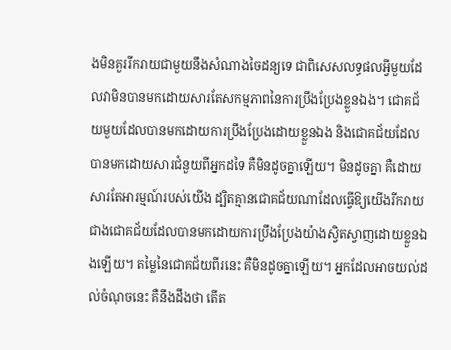ងមិនគួររីករាយជាមួយនឹងសំណាងចៃដន្យទេ ជាពិសេសលទ្ធផលអ្វីមួយដែលវាមិនបានមកដោយសារតែសកម្មភាពនៃការប្រឹងប្រែងខ្លួនឯង។ ជោគជ័យមួយដែលបានមកដោយការប្រឹងប្រែងដោយខ្លួនឯង និងជោគជ័យដែលបានមកដោយសារជំនួយពីអ្នកដទៃ គឺមិនដូចគ្នាឡើយ។ មិនដូចគ្នា គឺដោយសារតែអារម្មណ៍របស់យើង ដ្បិតគ្មានជោគជ័យណាដែលធ្វើឱ្យយើងរីករាយ ជាងជោគជ័យដែលបានមកដោយការប្រឹងប្រែងយ៉ាងស្វិតស្វាញដោយខ្លួនឯងឡើយ។ តម្លៃនៃជោគជ័យពីរនេះ គឺមិនដូចគ្នាឡើយ។ អ្នកដែលអាចយល់ដល់ចំណុចនេះ គឺនឹងដឹងថា តើត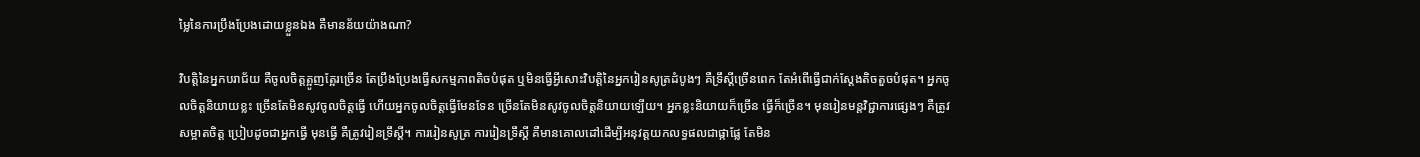ម្លៃនៃការប្រឹងប្រែងដោយខ្លួនឯង គឺមានន័យយ៉ាងណា?

វិបត្តិនៃអ្នកបរាជ័យ គឺចូលចិត្តត្អូញត្អែរច្រើន តែប្រឹងប្រែងធ្វើសកម្មភាពតិចបំផុត ឬមិនធ្វើអ្វីសោះវិបត្តិនៃអ្នករៀនសូត្រដំបូងៗ គឺទ្រឹស្តីច្រើនពេក តែអំពើធ្វើជាក់ស្តែងតិចតួចបំផុត។ អ្នកចូលចិត្តនិយាយខ្លះ ច្រើនតែមិនសូវចូលចិត្តធ្វើ ហើយអ្នកចូលចិត្តធ្វើមែនទែន ច្រើនតែមិនសូវចូលចិត្តនិយាយឡើយ។ អ្នកខ្លះនិយាយក៏ច្រើន ធ្វើក៏ច្រើន។ មុនរៀនមន្តវិជ្ជាការផ្សេងៗ គឺត្រូវសម្អាតចិត្ត ប្រៀបដូចជាអ្នកធ្វើ មុនធ្វើ គឺត្រូវរៀនទ្រឹស្តី។ ការរៀនសូត្រ ការរៀនទ្រឹស្តី គឺមានគោលដៅដើម្បីអនុវត្តយកលទ្ធផលជាផ្កាផ្លែ តែមិន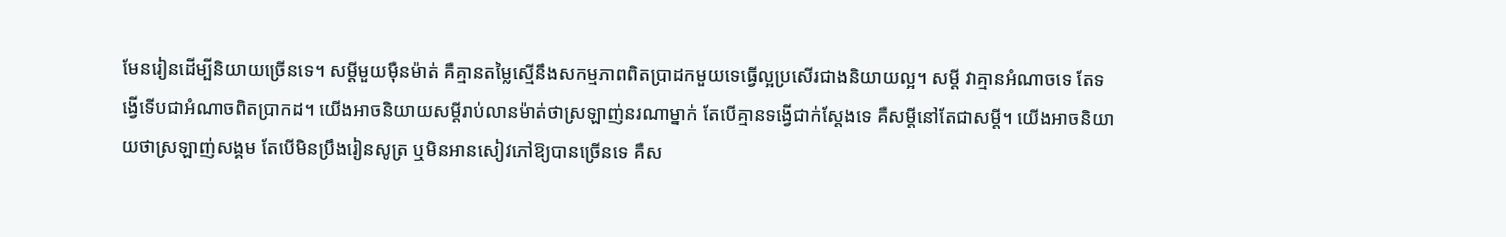មែនរៀនដើម្បីនិយាយច្រើនទេ។ សម្តីមួយម៉ឺនម៉ាត់ គឺគ្មានតម្លៃស្មើនឹងសកម្មភាពពិតប្រាដកមួយទេធ្វើល្អប្រសើរជាងនិយាយល្អ។ សម្តី វាគ្មានអំណាចទេ តែទង្វើទើបជាអំណាចពិតប្រាកដ។ យើងអាចនិយាយសម្តីរាប់លានម៉ាត់ថាស្រឡាញ់នរណាម្នាក់ តែបើគ្មានទង្វើជាក់ស្តែងទេ គឺសម្តីនៅតែជាសម្តី។ យើងអាចនិយាយថាស្រឡាញ់សង្គម តែបើមិនប្រឹងរៀនសូត្រ ឬមិនអានសៀវភៅឱ្យបានច្រើនទេ គឺស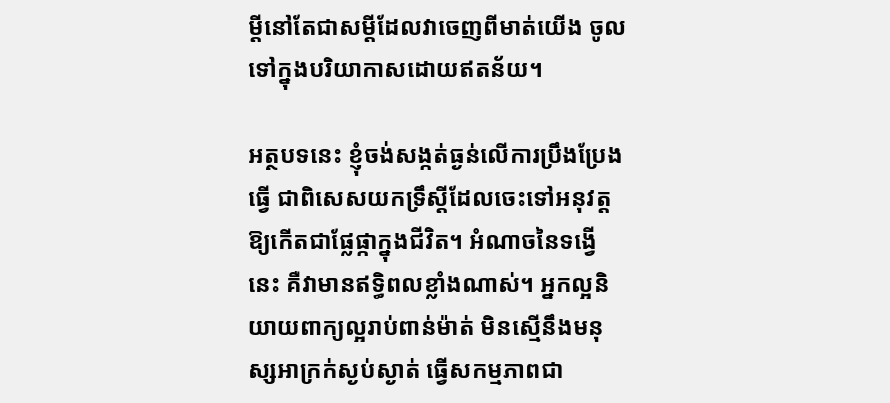ម្តីនៅតែជាសម្តីដែលវាចេញពីមាត់យើង ចូលទៅក្នុងបរិយាកាសដោយឥតន័យ។

អត្ថបទនេះ ខ្ញុំចង់សង្កត់ធ្ងន់លើការប្រឹងប្រែងធ្វើ ជាពិសេសយកទ្រឹស្តីដែលចេះទៅអនុវត្តឱ្យកើតជាផ្លែផ្កាក្នុងជីវិត។ អំណាចនៃទង្វើនេះ គឺវាមានឥទ្ធិពលខ្លាំងណាស់។ អ្នកល្អនិយាយពាក្យល្អរាប់ពាន់ម៉ាត់ មិនស្មើនឹងមនុស្សអាក្រក់ស្ងប់ស្ងាត់ ធ្វើសកម្មភាពជា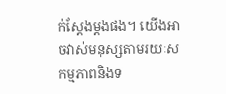ក់ស្តែងម្តងផង។ យើងអាចវាស់មនុស្សតាមរយៈសកម្មភាពនិងទ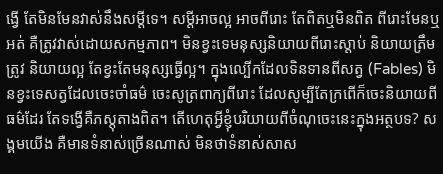ង្វើ តែមិនមែនវាស់នឹងសម្តីទេ។ សម្តីអាចល្អ អាចពីរោះ តែពិតឬមិនពិត ពីរោះមែនឬអត់ គឺត្រូវវាស់ដោយសកម្មភាព។ មិនខ្វះទេមនុស្សនិយាយពីរោះស្តាប់ និយាយត្រឹមត្រូវ និយាយល្អ តែខ្វះតែមនុស្សធ្វើល្អ។ ក្នុងល្បើកដែលទិនទានពីសត្វ (Fables) មិនខ្វះទេសត្វដែលចេះចាំធម៌ ចេះសូត្រពាក្យពីរោះ ដែលសូម្បីតែក្រពើក៏ចេះនិយាយពីធម៌ដែរ តែទង្វើគឺភស្តុតាងពិត។ តើហេតុអ្វីខ្ញុំបរិយាយពីចំណុចេះនេះក្នុងអត្ថបទ? សង្គមយើង គឺមានទំនាស់ច្រើនណាស់ មិនថាទំនាស់សាស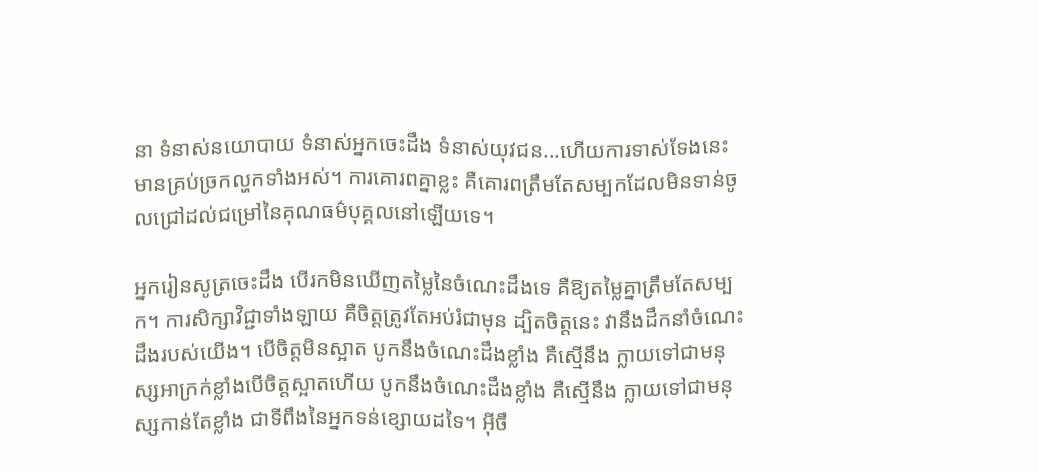នា ទំនាស់នយោបាយ ទំនាស់អ្នកចេះដឹង ទំនាស់យុវជន...ហើយការទាស់ទែងនេះមានគ្រប់ច្រកល្ហកទាំងអស់។ ការគោរពគ្នាខ្លះ គឺគោរពត្រឹមតែសម្បកដែលមិនទាន់ចូលជ្រៅដល់ជម្រៅនៃគុណធម៌បុគ្គលនៅឡើយទេ។

អ្នករៀនសូត្រចេះដឹង បើរកមិនឃើញតម្លៃនៃចំណេះដឹងទេ គឺឱ្យតម្លៃគ្នាត្រឹមតែសម្បក។ ការសិក្សាវិជ្ជាទាំងឡាយ គឺចិត្តត្រូវតែអប់រំជាមុន ដ្បិតចិត្តនេះ វានឹងដឹកនាំចំណេះដឹងរបស់យើង។ បើចិត្តមិនស្អាត បូកនឹងចំណេះដឹងខ្លាំង គឺស្មើនឹង ក្លាយទៅជាមនុស្សអាក្រក់ខ្លាំងបើចិត្តស្អាតហើយ បូកនឹងចំណេះដឹងខ្លាំង គឺស្មើនឹង ក្លាយទៅជាមនុស្សកាន់តែខ្លាំង ជាទីពឹងនៃអ្នកទន់ខ្សោយដទៃ។ អ៊ីចឹ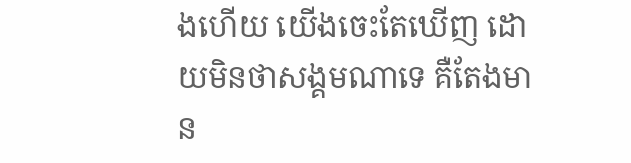ងហើយ យើងចេះតែឃើញ ដោយមិនថាសង្គមណាទេ គឺតែងមាន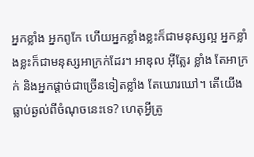អ្នកខ្លាំង អ្នកពូកែ ហើយអ្នកខ្លាំងខ្លះក៏ជាមនុស្សល្អ អ្នកខ្លាំងខ្លះក៏ជាមនុស្សអាក្រក់ដែរ។ អាឌុល អ៊ីត្លែរ ខ្លាំង តែអាក្រក់ និងអ្នកផ្តាច់ជាច្រើនទៀតខ្លាំង តែឃោរឃៅ។ តើយើងធ្លាប់ឆ្ងល់ពីចំណុចនេះទេ? ហេតុអ្វីត្រូ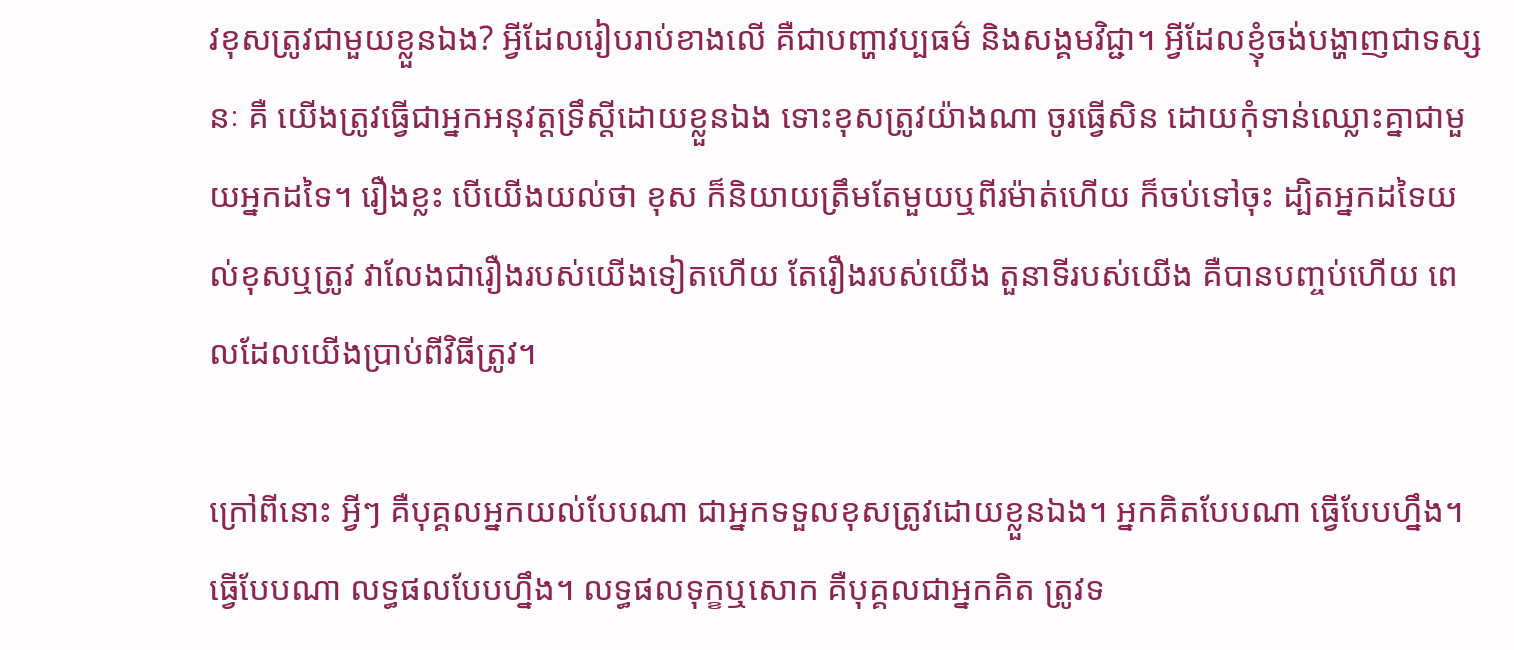វខុសត្រូវជាមួយខ្លួនឯង? អ្វីដែលរៀបរាប់ខាងលើ គឺជាបញ្ហាវប្បធម៌ និងសង្គមវិជ្ជា។ អ្វីដែលខ្ញុំចង់បង្ហាញជាទស្សនៈ គឺ យើងត្រូវធ្វើជាអ្នកអនុវត្តទ្រឹស្តីដោយខ្លួនឯង ទោះខុសត្រូវយ៉ាងណា ចូរធ្វើសិន ដោយកុំទាន់ឈ្លោះគ្នាជាមួយអ្នកដទៃ។ រឿងខ្លះ បើយើងយល់ថា ខុស ក៏និយាយត្រឹមតែមួយឬពីរម៉ាត់ហើយ ក៏ចប់ទៅចុះ ដ្បិតអ្នកដទៃយល់ខុសឬត្រូវ វាលែងជារឿងរបស់យើងទៀតហើយ តែរឿងរបស់យើង តួនាទីរបស់យើង គឺបានបញ្ចប់ហើយ ពេលដែលយើងប្រាប់ពីវិធីត្រូវ។

ក្រៅពីនោះ អ្វីៗ គឺបុគ្គលអ្នកយល់បែបណា ជាអ្នកទទួលខុសត្រូវដោយខ្លួនឯង។ អ្នកគិតបែបណា ធ្វើបែបហ្នឹង។ ធ្វើបែបណា លទ្ធផលបែបហ្នឹង។ លទ្ធផលទុក្ខឬសោក គឺបុគ្គលជាអ្នកគិត ត្រូវទ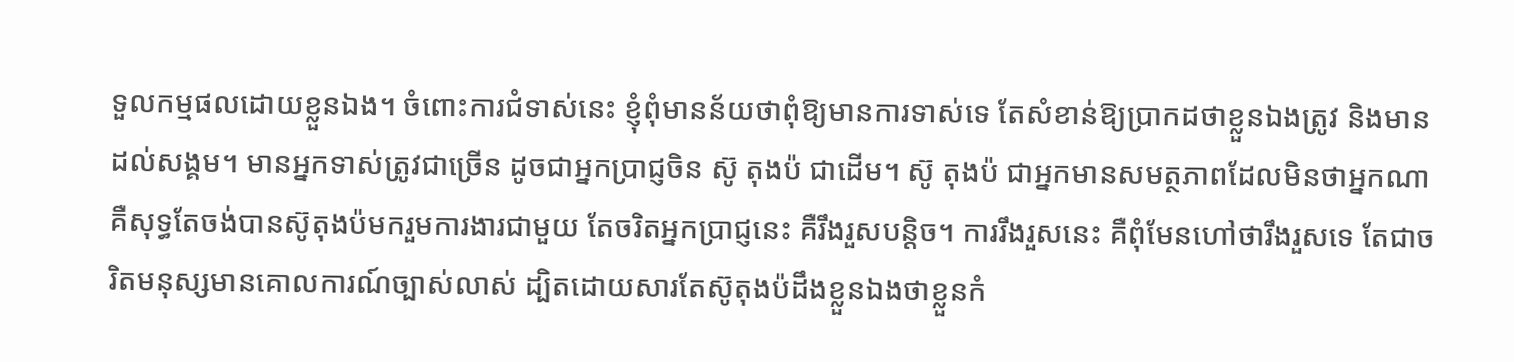ទួលកម្មផលដោយខ្លួនឯង។ ចំពោះការជំទាស់នេះ ខ្ញុំពុំមានន័យថាពុំឱ្យមានការទាស់ទេ តែសំខាន់ឱ្យប្រាកដថាខ្លួនឯងត្រូវ និងមានដល់សង្គម។ មានអ្នកទាស់ត្រូវជាច្រើន ដូចជាអ្នកប្រាជ្ញចិន ស៊ូ តុងប៉ ជាដើម។ ស៊ូ តុងប៉ ជាអ្នកមានសមត្ថភាពដែលមិនថាអ្នកណា គឺសុទ្ធតែចង់បានស៊ូតុងប៉មករួមការងារជាមួយ តែចរិតអ្នកប្រាជ្ញនេះ គឺរឹងរួសបន្តិច។ ការរឹងរួសនេះ គឺពុំមែនហៅថារឹងរួសទេ តែជាចរិតមនុស្សមានគោលការណ៍ច្បាស់លាស់ ដ្បិតដោយសារតែស៊ូតុងប៉ដឹងខ្លួនឯងថាខ្លួនកំ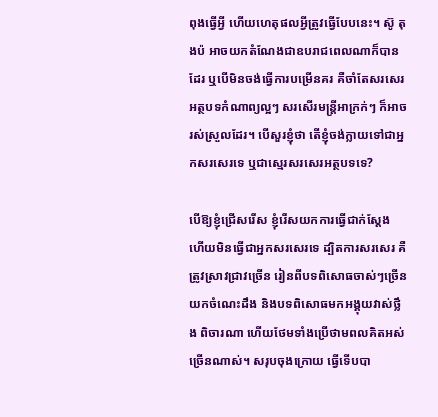ពុងធ្វើអ្វី ហើយហេតុផលអ្វីត្រូវធ្វើបែបនេះ។ ស៊ូ តុងប៉ អាចយកតំណែងជាឧបរាជពេលណាក៏បានដែរ ឬបើមិនចង់ធ្វើការបម្រើនគរ គឺចាំតែសរសេរអត្ថបទកំណាព្យល្អៗ សរសើរមន្រ្តីអាក្រក់ៗ ក៏អាចរស់ស្រួលដែរ។ បើសួរខ្ញុំថា តើខ្ញុំចង់ក្លាយទៅជាអ្នកសរសេរទេ ឬជាស្មេរសរសេរអត្ថបទទេ?

បើឱ្យខ្ញុំជ្រើសរើស ខ្ញុំរើសយកការធ្វើជាក់ស្តែង ហើយមិនធ្វើជាអ្នកសរសេរទេ ដ្បិតការសរសេរ គឺត្រូវស្រាវជ្រាវច្រើន រៀនពីបទពិសោធចាស់ៗច្រើន យកចំណេះដឹង និងបទពិសោធមកអង្គុយវាស់ថ្លឹង ពិចារណា ហើយថែមទាំងប្រើថាមពលគិតអស់ច្រើនណាស់។ សរុបចុងក្រោយ ធ្វើទើបបា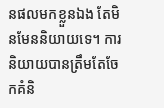នផលមកខ្លួនឯង តែមិនមែននិយាយទេ។ ការនិយាយបានត្រឹមតែចែកគំនិ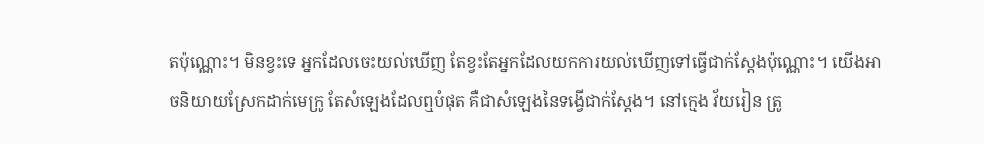តប៉ុណ្ណោះ។ មិនខ្វះទេ អ្នកដែលចេះយល់ឃើញ តែខ្វះតែអ្នកដែលយកការយល់ឃើញទៅធ្វើជាក់ស្តែងប៉ុណ្ណោះ។ យើងអាចនិយាយស្រែកដាក់មេក្រូ តែសំឡេងដែលឮបំផុត គឺជាសំឡេងនៃទង្វើជាក់ស្តែង។ នៅក្មេង វ័យរៀន ត្រូ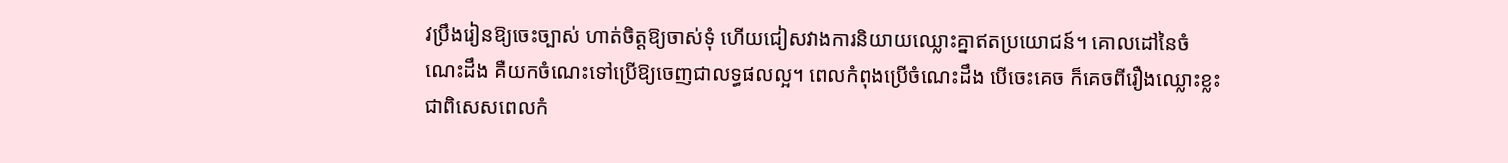វប្រឹងរៀនឱ្យចេះច្បាស់ ហាត់ចិត្តឱ្យចាស់ទុំ ហើយជៀសវាងការនិយាយឈ្លោះគ្នាឥតប្រយោជន៍។ គោលដៅនៃចំណេះដឹង គឺយកចំណេះទៅប្រើឱ្យចេញជាលទ្ធផលល្អ។ ពេលកំពុងប្រើចំណេះដឹង បើចេះគេច ក៏គេចពីរឿងឈ្លោះខ្លះ ជាពិសេសពេលកំ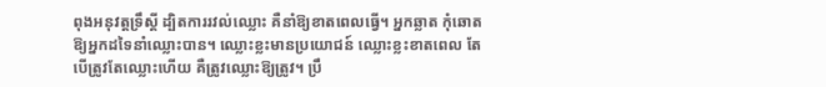ពុងអនុវត្តទ្រឹស្តី ដ្បិតការរវល់ឈ្លោះ គឺនាំឱ្យខាតពេលធ្វើ។ អ្នកឆ្លាត កុំឆោតឱ្យអ្នកដទៃនាំឈ្លោះបាន។ ឈ្លោះខ្លះមានប្រយោជន៍ ឈ្លោះខ្លះខាតពេល តែបើត្រូវតែឈ្លោះហើយ គឺត្រូវឈ្លោះឱ្យត្រូវ។ ប្រឹ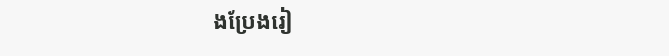ងប្រែងរៀ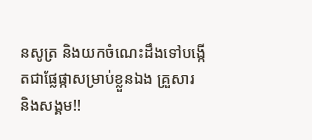នសូត្រ និងយកចំណេះដឹងទៅបង្កើតជាផ្លែផ្កាសម្រាប់ខ្លួនឯង គ្រួសារ និងសង្គម!!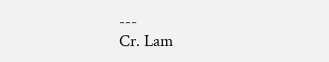---
Cr. Lam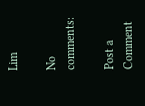Lim

No comments:

Post a Comment